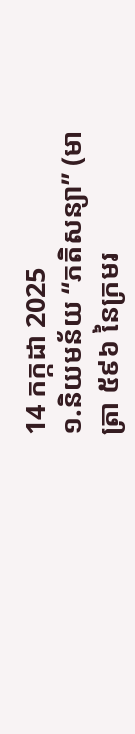14 កក្កដា 2025
១.និយមន័យ “ភតិសន្យា” (មាត្រា ៥៩៦ នៃក្រមរ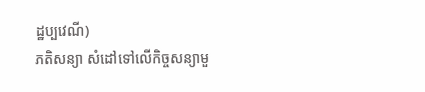ដ្ឋប្បវេណី)
ភតិសន្យា សំដៅទៅលើកិច្ចសន្យាមួ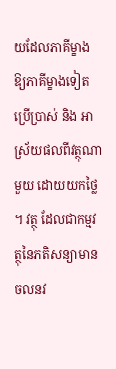យដែលភាគីម្ខាង ឱ្យភាគីម្ខាងទៀតប្រើប្រាស់ និង អាស្រ័យផលពីវត្ថុណាមួយ ដោយយកថ្លៃ ។ វត្ថុ ដែលជាកម្មវត្ថុនៃភតិសន្យាមាន ចលនវ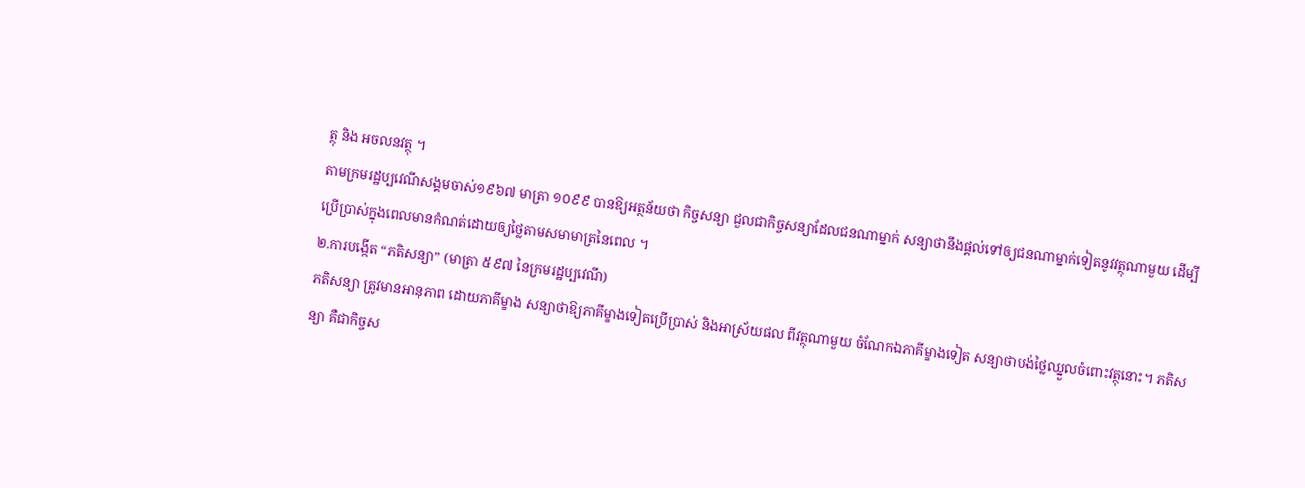ត្ថុ និង អចលនវត្ថុ ។
តាមក្រមរដ្ឋប្បវេណីសង្គមចាស់១៩៦៧ មាត្រា ១០៩៩ បានឱ្យអត្ថន័យថា កិច្ចសន្យា ជួលជាកិច្ចសន្យាដែលជនណាម្នាក់ សន្យាថានឹងផ្តល់ទៅឲ្យជនណាម្នាក់ទៀតនូវវត្ថុណាមួយ ដើម្បី ប្រើប្រាស់ក្នុងពេលមានកំណត់ដោយឲ្យថ្លៃតាមសមាមាត្រនៃពេល ។
២.ការបង្កើត “ភតិសន្យា” (មាត្រា ៥៩៧ នៃក្រមរដ្ឋប្បវេណី)
ភតិសន្យា ត្រូវមានអានុភាព ដោយភាគីម្ខាង សន្យាថាឱ្យភាគីម្ខាងទៀតប្រើប្រាស់ និងអាស្រ័យផល ពីវត្ថុណាមួយ ចំណែកឯភាគីម្ខាងទៀត សន្យាថាបង់ថ្លៃឈ្នួលចំពោះវត្ថុនោះ។ ភតិសន្យា គឺជាកិច្ចស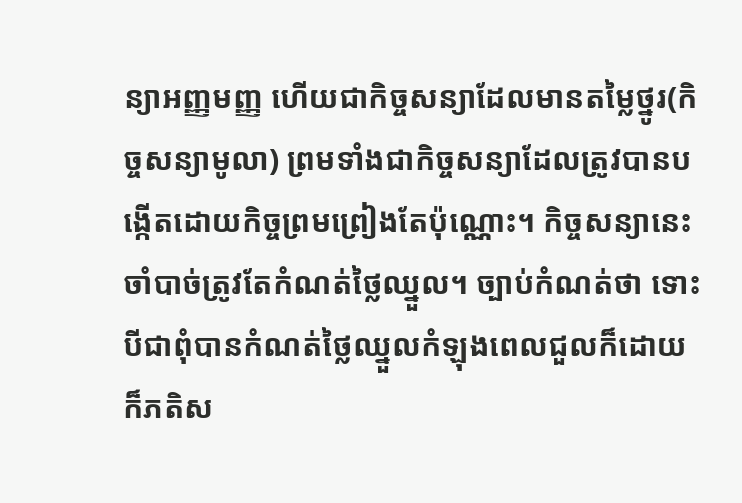ន្យាអញ្ញមញ្ញ ហើយជាកិច្ចសន្យាដែលមានតម្លៃថ្នូរ(កិច្ចសន្យាមូលា) ព្រមទាំងជាកិច្ចសន្យាដែលត្រូវបានបង្កើតដោយកិច្ចព្រមព្រៀងតែប៉ុណ្ណោះ។ កិច្ចសន្យានេះចាំបាច់ត្រូវតែកំណត់ថ្លៃឈ្នួល។ ច្បាប់កំណត់ថា ទោះបីជាពុំបានកំណត់ថ្លៃឈ្នួលកំឡុងពេលជួលក៏ដោយ ក៏ភតិស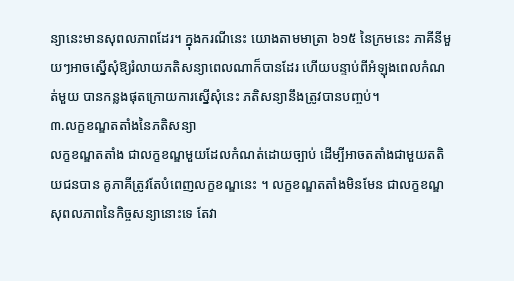ន្យានេះមានសុពលភាពដែរ។ ក្នុងករណីនេះ យោងតាមមាត្រា ៦១៥ នៃក្រមនេះ ភាគីនីមួយៗអាចស្នើសុំឱ្យរំលាយភតិសន្យាពេលណាក៏បានដែរ ហើយបន្ទាប់ពីអំឡុងពេលកំណត់មួយ បានកន្លងផុតក្រោយការស្នើសុំនេះ ភតិសន្យានឹងត្រូវបានបញ្ចប់។
៣.លក្ខខណ្ឌតតាំងនៃភតិសន្យា
លក្ខខណ្ឌតតាំង ជាលក្ខខណ្ឌមួយដែលកំណត់ដោយច្បាប់ ដើម្បីអាចតតាំងជាមួយតតិយជនបាន គូភាគីត្រូវតែបំពេញលក្ខខណ្ឌនេះ ។ លក្ខខណ្ឌតតាំងមិនមែន ជាលក្ខខណ្ឌសុពលភាពនៃកិច្ចសន្យានោះទេ តែវា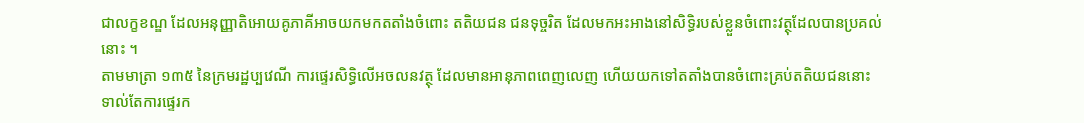ជាលក្ខខណ្ឌ ដែលអនុញ្ញាតិអោយគូភាគីអាចយកមកតតាំងចំពោះ តតិយជន ជនទុច្ចរិត ដែលមកអះអាងនៅសិទ្ធិរបស់ខ្លួនចំពោះវត្ថុដែលបានប្រគល់នោះ ។
តាមមាត្រា ១៣៥ នៃក្រមរដ្ឋប្បវេណី ការផ្ទេរសិទ្ធិលើអចលនវត្ថុ ដែលមានអានុភាពពេញលេញ ហើយយកទៅតតាំងបានចំពោះគ្រប់តតិយជននោះ ទាល់តែការផ្ទេរក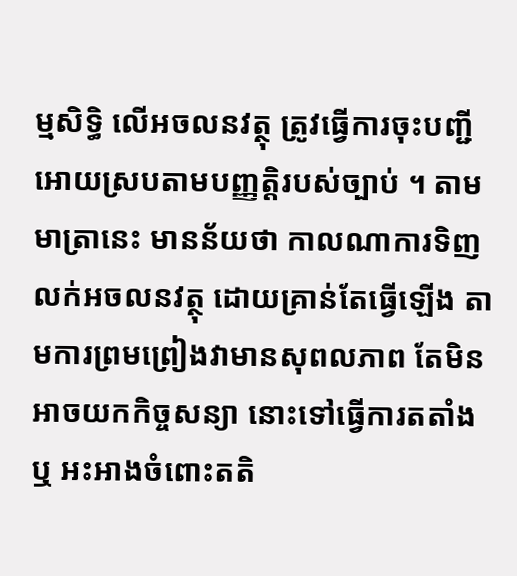ម្មសិទ្ធិ លើអចលនវត្ថុ ត្រូវធ្វើការចុះបញ្ជីអោយស្របតាមបញ្ញត្តិរបស់ច្បាប់ ។ តាមមាត្រានេះ មានន័យថា កាលណាការទិញ លក់អចលនវត្ថុ ដោយគ្រាន់តែធ្វើឡើង តាមការព្រមព្រៀងវាមានសុពលភាព តែមិនអាចយកកិច្ចសន្យា នោះទៅធ្វើការតតាំង ឬ អះអាងចំពោះតតិ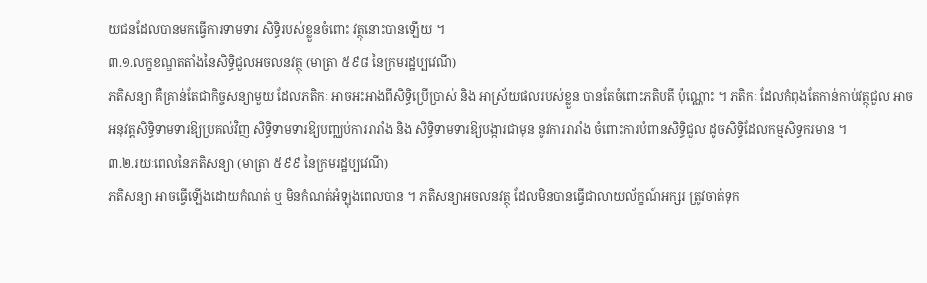យជនដែលបានមកធ្វើការទាមទារ សិទ្ធិរបស់ខ្លួនចំពោះ វត្ថុនោះបានឡើយ ។
៣.១.លក្ខខណ្ឌតតាំងនៃសិទ្ធិជួលអចលនវត្ថុ (មាត្រា ៥៩៨ នៃក្រមរដ្ឋប្បវេណី)
ភតិសន្យា គឺគ្រាន់តែជាកិច្ចសន្យាមួយ ដែលភតិកៈ អាចអះអាងពីសិទ្ធិប្រើប្រាស់ និង អាស្រ័យផលរបស់ខ្លួន បានតែចំពោះភតិបតី ប៉ុណ្ណោះ ។ ភតិកៈ ដែលកំពុងតែកាន់កាប់វត្ថុជួល អាចអនុវត្តសិទ្ធិទាមទារឱ្យប្រគល់វិញ សិទ្ធិទាមទារឱ្យបញ្ឈប់ការរារាំង និង សិទ្ធិទាមទារឱ្យបង្ការជាមុន នូវការរារាំង ចំពោះការបំពានសិទ្ធិជួល ដូចសិទ្ធិដែលកម្មសិទ្ធករមាន ។
៣.២.រយៈពេលនៃភតិសន្យា (មាត្រា ៥៩៩ នៃក្រមរដ្ឋប្បវេណី)
ភតិសន្យា អាចធ្វើឡើងដោយកំណត់ ឬ មិនកំណត់អំឡុងពេលបាន ។ ភតិសន្យាអចលនវត្ថុ ដែលមិនបានធ្វើជាលាយល័ក្ខណ៍អក្សរ ត្រូវចាត់ទុក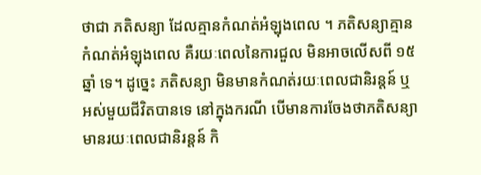ថាជា ភតិសន្យា ដែលគ្មានកំណត់អំឡុងពេល ។ ភតិសន្យាគ្មានកំណត់អំឡុងពេល គឺរយៈពេលនៃការជួល មិនអាចលើសពី ១៥ ឆ្នាំ ទេ។ ដូច្នេះ ភតិសន្យា មិនមានកំណត់រយៈពេលជានិរន្តន៍ ឬ អស់មួយជីវិតបានទេ នៅក្នុងករណី បើមានការចែងថាភតិសន្យាមានរយៈពេលជានិរន្តន៍ កិ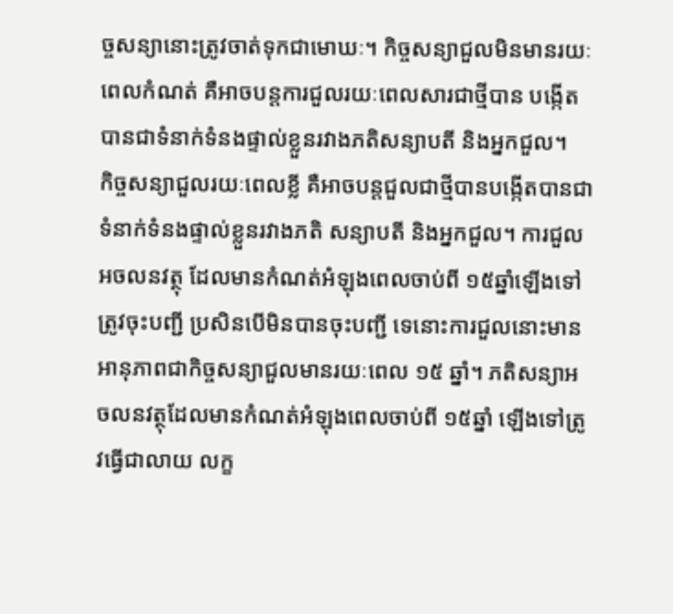ច្ចសន្យានោះត្រូវចាត់ទុកជាមោឃៈ។ កិច្ចសន្យាជួលមិនមានរយៈពេលកំណត់ គឺអាចបន្តការជួលរយៈពេលសារជាថ្មីបាន បង្កើត បានជាទំនាក់ទំនងផ្ទាល់ខ្លួនរវាងភតិសន្យាបតី និងអ្នកជួល។
កិច្ចសន្យាជួលរយៈពេលខ្លី គឺអាចបន្តជួលជាថ្មីបានបង្កើតបានជាទំនាក់ទំនងផ្ទាល់ខ្លួនរវាងភតិ សន្យាបតី និងអ្នកជួល។ ការជួលអចលនវត្ថុ ដែលមានកំណត់អំឡុងពេលចាប់ពី ១៥ឆ្នាំឡើងទៅត្រូវចុះបញ្ជី ប្រសិនបើមិនបានចុះបញ្ជី ទេនោះការជួលនោះមានអានុភាពជាកិច្ចសន្យាជួលមានរយៈពេល ១៥ ឆ្នាំ។ ភតិសន្យាអចលនវត្ថុដែលមានកំណត់អំឡុងពេលចាប់ពី ១៥ឆ្នាំ ឡើងទៅត្រូវធ្វើជាលាយ លក្ខ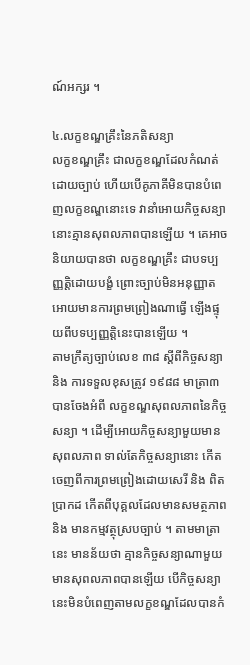ណ៍អក្សរ ។

៤.លក្ខខណ្ឌគ្រឹះនៃភតិសន្យា
លក្ខខណ្ឌគ្រឹះ ជាលក្ខខណ្ឌដែលកំណត់ដោយច្បាប់ ហើយបើគូភាគីមិនបានបំពេញលក្ខខណ្ឌនោះទេ វានាំអោយកិច្ចសន្យានោះគ្មានសុពលភាពបានឡើយ ។ គេអាចនិយាយបានថា លក្ខខណ្ឌគ្រឹះ ជាបទប្បញ្ញត្តិដោយបង្ខំ ព្រោះច្បាប់មិនអនុញ្ញាតអោយមានការព្រមព្រៀងណាធ្វើ ឡើងផ្ទុយពីបទប្បញ្ញត្តិនេះបានឡើយ ។
តាមក្រឹត្យច្បាប់លេខ ៣៨ ស្តីពីកិច្ចសន្យា និង ការទទួលខុសត្រូវ ១៩៨៨ មាត្រា៣ បានចែងអំពី លក្ខខណ្ឌសុពលភាពនៃកិច្ចសន្យា ។ ដើម្បីអោយកិច្ចសន្យាមួយមានសុពលភាព ទាល់តែកិច្ចសន្យានោះ កើតចេញពីការព្រមព្រៀងដោយសេរី និង ពិតប្រាកដ កើតពីបុគ្គលដែលមានសមត្ថភាព និង មានកម្មវត្ថុស្របច្បាប់ ។ តាមមាត្រានេះ មានន័យថា គ្មានកិច្ចសន្យាណាមួយ មានសុពលភាពបានឡើយ បើកិច្ចសន្យានេះមិនបំពេញតាមលក្ខខណ្ឌដែលបានកំ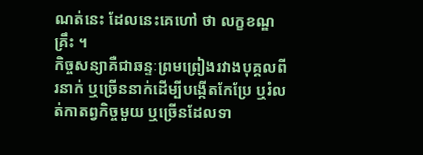ណត់នេះ ដែលនេះគេហៅ ថា លក្ខខណ្ឌគ្រឹះ ។
កិច្ចសន្យាគឺជាឆន្ទៈព្រមព្រៀងរវាងបុគ្គលពីរនាក់ ឬច្រើននាក់ដើម្បីបង្កើតកែប្រែ ឬរំលត់កាតព្វកិច្ចមួយ ឬច្រើនដែលទា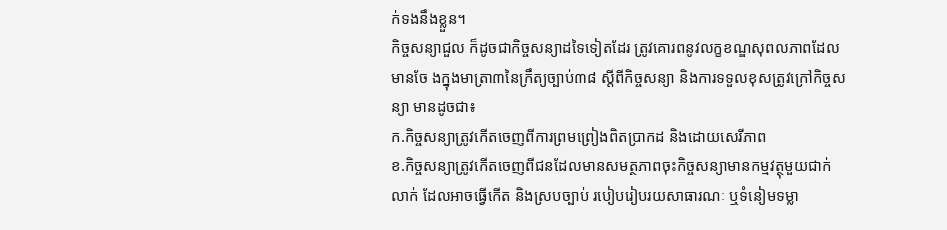ក់ទងនឹងខ្លួន។
កិច្ចសន្យាជួល ក៏ដូចជាកិច្ចសន្យាដទៃទៀតដែរ ត្រូវគោរពនូវលក្ខខណ្ឌសុពលភាពដែលមានចែ ងក្នុងមាត្រា៣នៃក្រឹត្យច្បាប់៣៨ ស្តីពីកិច្ចសន្យា និងការទទួលខុសត្រូវក្រៅកិច្ចសន្យា មានដូចជា៖
ក.កិច្ចសន្យាត្រូវកើតចេញពីការព្រមព្រៀងពិតប្រាកដ និងដោយសេរីភាព
ខ.កិច្ចសន្យាត្រូវកើតចេញពីជនដែលមានសមត្ថភាពចុះកិច្ចសន្យាមានកម្មវត្ថុមួយជាក់លាក់ ដែលអាចធ្វើកើត និងស្របច្បាប់ របៀបរៀបរយសាធារណៈ ឬទំនៀមទម្លា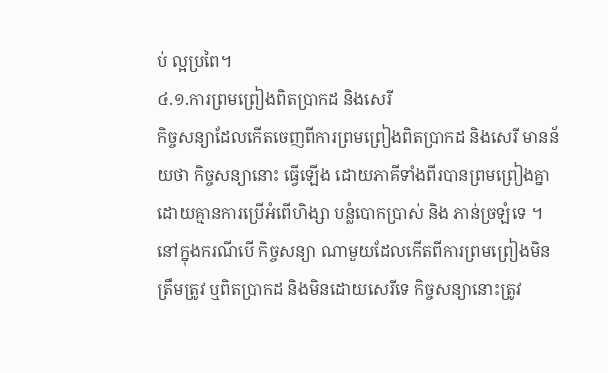ប់ ល្អប្រពៃ។
៤.១.ការព្រមព្រៀងពិតប្រាកដ និងសេរី
កិច្ចសន្យាដែលកើតចេញពីការព្រមព្រៀងពិតប្រាកដ និងសេរី មានន័យថា កិច្ចសន្យានោះ ធ្វើឡើង ដោយភាគីទាំងពីរបានព្រមព្រៀងគ្នា ដោយគ្មានការប្រើអំពើហិង្សា បន្លំបោកប្រាស់ និង ភាន់ច្រឡំទេ ។ នៅក្នុងករណីបើ កិច្ចសន្យា ណាមួយដែលកើតពីការព្រមព្រៀងមិនត្រឹមត្រូវ ឬពិតប្រាកដ និងមិនដោយសេរីទេ កិច្ចសន្យានោះត្រូវ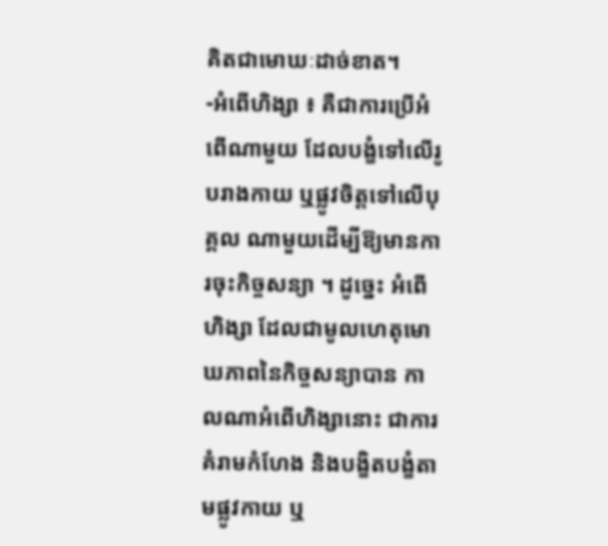គិតជាមោឃៈដាច់ខាត។
-អំពើហិង្សា ៖ គឺជាការប្រើអំពើណាមួយ ដែលបង្ខំទៅលើរូបរាងកាយ ឬផ្លូវចិត្តទៅលើបុគ្គល ណាមួយដើម្បីឱ្យមានការចុះកិច្ចសន្យា ។ ដូច្នេះ អំពើហិង្សា ដែលជាមូលហេតុមោឃភាពនៃកិច្ចសន្យាបាន កាលណាអំពើហិង្សានោះ ជាការគំរាមកំហែង និងបង្ខិតបង្ខំតាមផ្លូវកាយ ឬ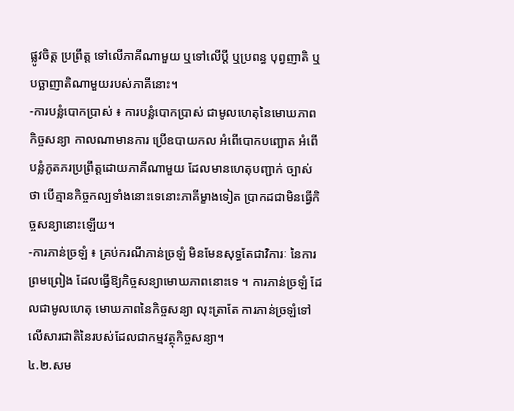ផ្លូវចិត្ត ប្រព្រឹត្ត ទៅលើភាគីណាមួយ ឬទៅលើប្តី ឬប្រពន្ធ បុព្វញាតិ ឬបច្ឆាញាតិណាមួយរបស់ភាគីនោះ។
-ការបន្លំបោកប្រាស់ ៖ ការបន្លំបោកប្រាស់ ជាមូលហេតុនៃមោឃភាពកិច្ចសន្យា កាលណាមានការ ប្រើឧបាយកល អំពើបោកបញ្ឆោត អំពើបន្លំភូតភរប្រព្រឹត្តដោយភាគីណាមួយ ដែលមានហេតុបញ្ជាក់ ច្បាស់ថា បើគ្មានកិច្ចកល្បទាំងនោះទេនោះភាគីម្ខាងទៀត ប្រាកដជាមិនធ្វើកិច្ចសន្យានោះឡើយ។
-ការភាន់ច្រឡំ ៖ គ្រប់ករណីភាន់ច្រឡំ មិនមែនសុទ្ធតែជាវិការៈ នៃការព្រមព្រៀង ដែលធ្វើឱ្យកិច្ចសន្យាមោឃភាពនោះទេ ។ ការភាន់ច្រឡំ ដែលជាមូលហេតុ មោឃភាពនៃកិច្ចសន្យា លុះត្រាតែ ការភាន់ច្រឡំទៅលើសារជាតិនៃរបស់ដែលជាកម្មវត្ថុកិច្ចសន្យា។
៤.២.សម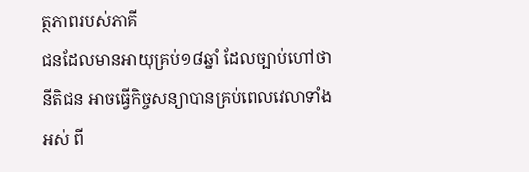ត្ថភាពរបស់ភាគី
ជនដែលមានអាយុគ្រប់១៨ឆ្នាំ ដែលច្បាប់ហៅថា នីតិជន អាចធ្វើកិច្ចសន្យាបានគ្រប់ពេលវេលាទាំងអស់ ពី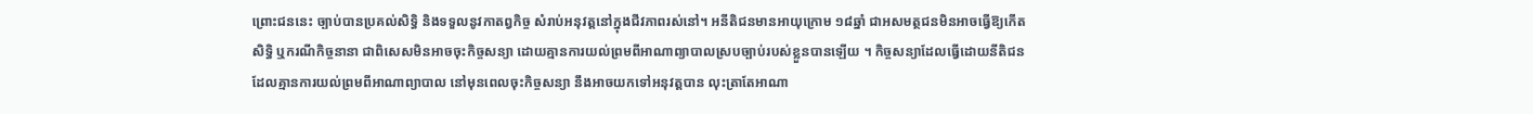ព្រោះជននេះ ច្បាប់បានប្រគល់សិទ្ធិ និងទទួលនូវកាតព្វកិច្ច សំរាប់អនុវត្តនៅក្នុងជីវភាពរស់នៅ។ អនីតិជនមានអាយុក្រោម ១៨ឆ្នាំ ជាអសមត្ថជនមិនអាចធ្វើឱ្យកើតសិទ្ធិ ឬករណីកិច្ចនានា ជាពិសេសមិនអាចចុះកិច្ចសន្យា ដោយគ្មានការយល់ព្រមពីអាណាព្យាបាលស្របច្បាប់របស់ខ្លួនបានឡើយ ។ កិច្ចសន្យាដែលធ្វើដោយនីតិជន ដែលគ្មានការយល់ព្រមពីអាណាព្យាបាល នៅមុនពេលចុះកិច្ចសន្យា នឹងអាចយកទៅអនុវត្តបាន លុះត្រាតែអាណា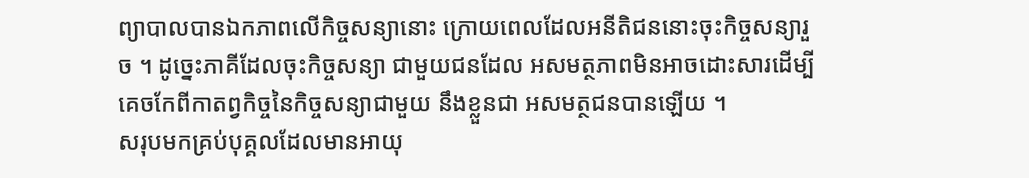ព្យាបាលបានឯកភាពលើកិច្ចសន្យានោះ ក្រោយពេលដែលអនីតិជននោះចុះកិច្ចសន្យារួច ។ ដូច្នេះភាគីដែលចុះកិច្ចសន្យា ជាមួយជនដែល អសមត្ថភាពមិនអាចដោះសារដើម្បីគេចកែពីកាតព្វកិច្ចនៃកិច្ចសន្យាជាមួយ នឹងខ្លួនជា អសមត្ថជនបានឡើយ ។
សរុបមកគ្រប់បុគ្គលដែលមានអាយុ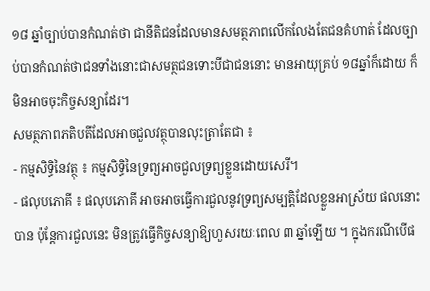១៨ ឆ្នាំច្បាប់បានកំណត់ថា ជានីតិជនដែលមានសមត្ថភាពលើកលែងតែជនគំហាត់ ដែលច្បាប់បានកំណត់ថាជនទាំងនោះជាសមត្ថជនទោះបីជាជននោះ មានអាយុគ្រប់ ១៨ឆ្នាំក៏ដោយ ក៏មិនអាចចុះកិច្ចសន្យាដែរ។
សមត្ថភាពភតិបតីដែលអាចជួលវត្ថុបានលុះត្រាតែជា ៖
- កម្មសិទ្ធិនៃវត្ថុ ៖ កម្មសិទ្ធិនៃទ្រព្យអាចជួលទ្រព្យខ្លួនដោយសេរី។
- ផលុបភោគី ៖ ផលុបភោគី អាចអាចធ្វើការជួលនូវទ្រព្យសម្បត្តិដែលខ្លួនអាស្រ័យ ផលនោះបាន ប៉ុន្តែការជួលនេះ មិនត្រូវធ្វើកិច្ចសន្យាឱ្យហួសរយៈពេល ៣ ឆ្នាំឡើយ ។ ក្នុងករណីបើផ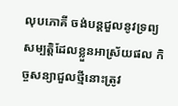លុបភោគី ចង់បន្តជួលនូវទ្រព្យសម្បត្តិដែលខ្លួនអាស្រ័យផល កិច្ចសន្យាជួលថ្មីនោះត្រូវ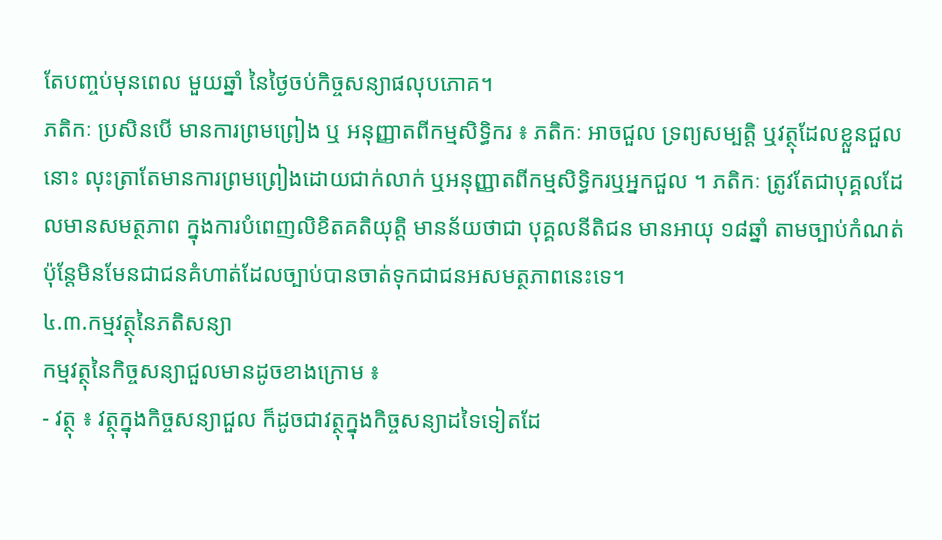តែបញ្ចប់មុនពេល មួយឆ្នាំ នៃថ្ងៃចប់កិច្ចសន្យាផលុបភោគ។
ភតិកៈ ប្រសិនបើ មានការព្រមព្រៀង ឬ អនុញ្ញាតពីកម្មសិទ្ធិករ ៖ ភតិកៈ អាចជួល ទ្រព្យសម្បត្តិ ឬវត្ថុដែលខ្លួនជួលនោះ លុះត្រាតែមានការព្រមព្រៀងដោយជាក់លាក់ ឬអនុញ្ញាតពីកម្មសិទ្ធិករឬអ្នកជួល ។ ភតិកៈ ត្រូវតែជាបុគ្គលដែលមានសមត្ថភាព ក្នុងការបំពេញលិខិតគតិយុត្តិ មានន័យថាជា បុគ្គលនីតិជន មានអាយុ ១៨ឆ្នាំ តាមច្បាប់កំណត់ ប៉ុន្តែមិនមែនជាជនគំហាត់ដែលច្បាប់បានចាត់ទុកជាជនអសមត្ថភាពនេះទេ។
៤.៣.កម្មវត្ថុនៃភតិសន្យា
កម្មវត្ថុនៃកិច្ចសន្យាជួលមានដូចខាងក្រោម ៖
- វត្ថុ ៖ វត្ថុក្នុងកិច្ចសន្យាជួល ក៏ដូចជាវត្ថុក្នុងកិច្ចសន្យាដទៃទៀតដែ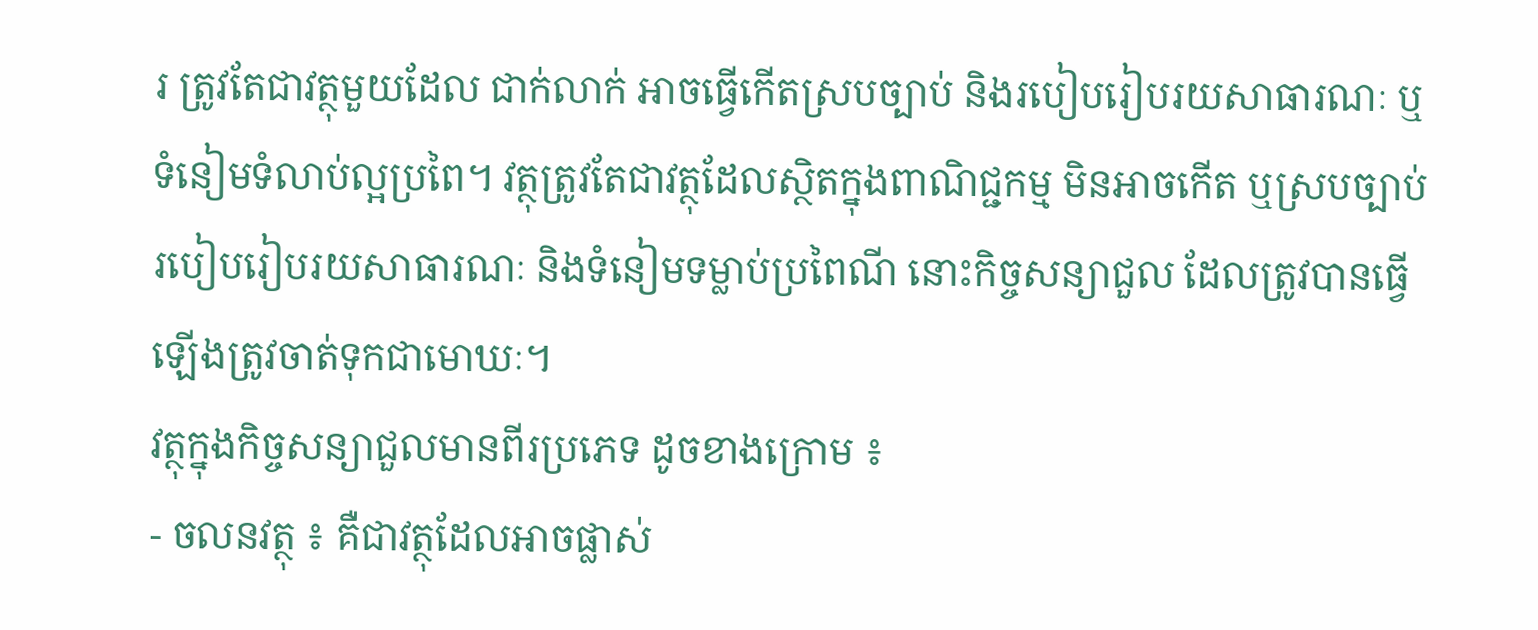រ ត្រូវតែជាវត្ថុមួយដែល ជាក់លាក់ អាចធ្វើកើតស្របច្បាប់ និងរបៀបរៀបរយសាធារណៈ ឬទំនៀមទំលាប់ល្អប្រពៃ។ វត្ថុត្រូវតែជាវត្ថុដែលស្ថិតក្នុងពាណិជ្ជកម្ម មិនអាចកើត ឬស្របច្បាប់ របៀបរៀបរយសាធារណៈ និងទំនៀមទម្លាប់ប្រពៃណី នោះកិច្ចសន្យាជួល ដែលត្រូវបានធ្វើឡើងត្រូវចាត់ទុកជាមោឃៈ។
វត្ថុក្នុងកិច្ចសន្យាជួលមានពីរប្រភេទ ដូចខាងក្រោម ៖
- ចលនវត្ថុ ៖ គឺជាវត្ថុដែលអាចផ្លាស់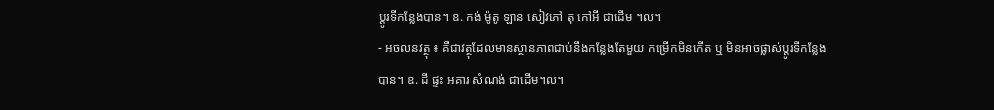ប្តូរទីកន្លែងបាន។ ឧ. កង់ ម៉ូតូ ឡាន សៀវភៅ តុ កៅអី ជាដើម ។ល។
- អចលនវត្ថុ ៖ គឺជាវត្ថុដែលមានស្ថានភាពជាប់នឹងកន្លែងតែមួយ កម្រើកមិនកើត ឬ មិនអាចផ្លាស់ប្តូរទីកន្លែងបាន។ ឧ. ដី ផ្ទះ អគារ សំណង់ ជាដើម។ល។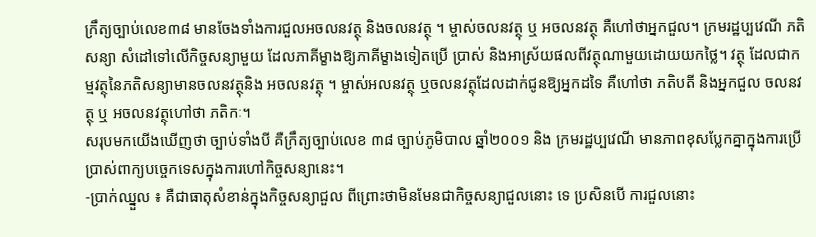ក្រឹត្យច្បាប់លេខ៣៨ មានចែងទាំងការជួលអចលនវត្ថុ និងចលនវត្ថុ ។ ម្ចាស់ចលនវត្ថុ ឬ អចលនវត្ថុ គឺហៅថាអ្នកជួល។ ក្រមរដ្ឋប្បវេណី ភតិសន្យា សំដៅទៅលើកិច្ចសន្យាមួយ ដែលភាគីម្ខាងឱ្យភាគីម្ខាងទៀតប្រើ ប្រាស់ និងអាស្រ័យផលពីវត្ថុណាមួយដោយយកថ្លៃ។ វត្ថុ ដែលជាកម្មវត្ថុនៃភតិសន្យាមានចលនវត្ថុនិង អចលនវត្ថុ ។ ម្ចាស់អលនវត្ថុ ឬចលនវត្ថុដែលដាក់ជូនឱ្យអ្នកដទៃ គឺហៅថា ភតិបតី និងអ្នកជួល ចលនវត្ថុ ឬ អចលនវត្ថុហៅថា ភតិកៈ។
សរុបមកយើងឃើញថា ច្បាប់ទាំងបី គឺក្រឹត្យច្បាប់លេខ ៣៨ ច្បាប់ភូមិបាល ឆ្នាំ២០០១ និង ក្រមរដ្ឋប្បវេណី មានភាពខុសប្លែកគ្នាក្នុងការប្រើប្រាស់ពាក្យបច្ចេកទេសក្នុងការហៅកិច្ចសន្យានេះ។
-ប្រាក់ឈ្នួល ៖ គឺជាធាតុសំខាន់ក្នុងកិច្ចសន្យាជួល ពីព្រោះថាមិនមែនជាកិច្ចសន្យាជួលនោះ ទេ ប្រសិនបើ ការជួលនោះ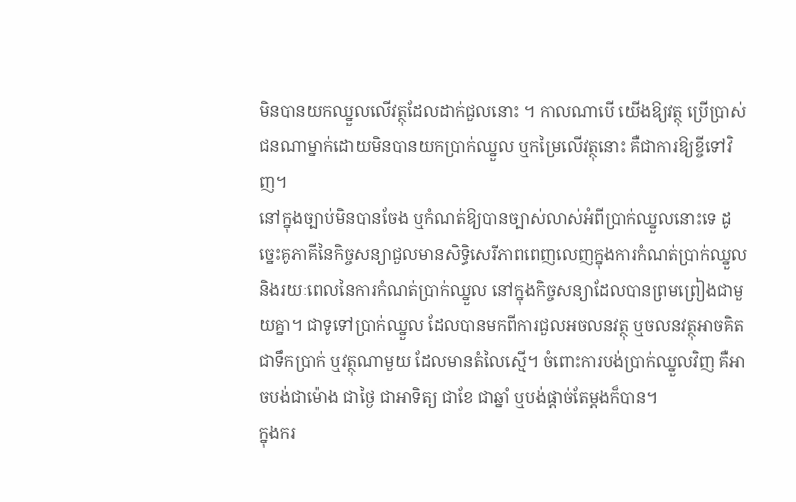មិនបានយកឈ្នួលលើវត្ថុដែលដាក់ជួលនោះ ។ កាលណាបើ យើងឱ្យវត្ថុ ប្រើប្រាស់ជនណាម្នាក់ដោយមិនបានយកប្រាក់ឈ្នួល ឬកម្រៃលើវត្ថុនោះ គឺជាការឱ្យខ្ចីទៅវិញ។
នៅក្នុងច្បាប់មិនបានចែង ឬកំណត់ឱ្យបានច្បាស់លាស់អំពីប្រាក់ឈ្នួលនោះទេ ដូច្នេះគូភាគីនៃកិច្ចសន្យាជួលមានសិទ្ធិសេរីភាពពេញលេញក្នុងការកំណត់ប្រាក់ឈ្នួល និងរយៈពេលនៃការកំណត់ប្រាក់ឈ្នួល នៅក្នុងកិច្ចសន្យាដែលបានព្រមព្រៀងជាមួយគ្នា។ ជាទូទៅប្រាក់ឈ្នួល ដែលបានមកពីការជួលអចលនវត្ថុ ឬចលនវត្ថុអាចគិតជាទឹកប្រាក់ ឬវត្ថុណាមួយ ដែលមានតំលៃស្មើ។ ចំពោះការបង់ប្រាក់ឈ្នួលវិញ គឺអាចបង់ជាម៉ោង ជាថ្ងៃ ជាអាទិត្យ ជាខែ ជាឆ្នាំ ឬបង់ផ្តាច់តែម្តងក៏បាន។
ក្នុងករ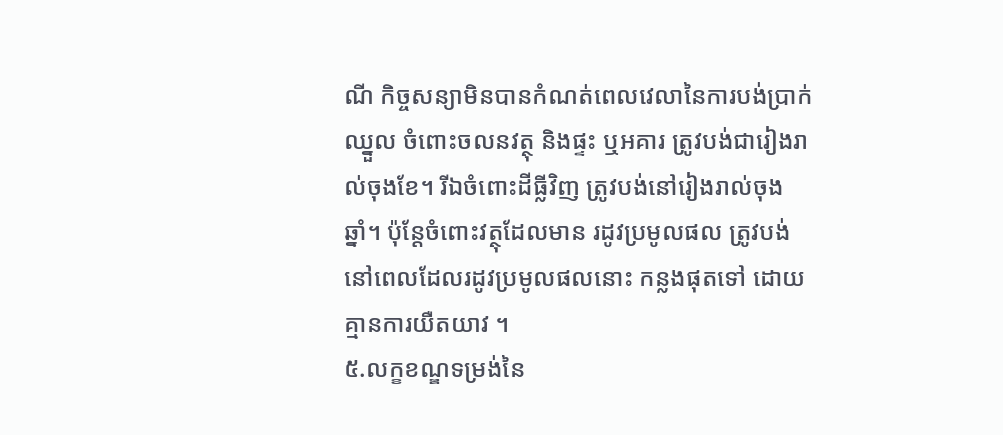ណី កិច្ចសន្យាមិនបានកំណត់ពេលវេលានៃការបង់ប្រាក់ឈ្នួល ចំពោះចលនវត្ថុ និងផ្ទះ ឬអគារ ត្រូវបង់ជារៀងរាល់ចុងខែ។ រីឯចំពោះដីធ្លីវិញ ត្រូវបង់នៅរៀងរាល់ចុងឆ្នាំ។ ប៉ុន្តែចំពោះវត្ថុដែលមាន រដូវប្រមូលផល ត្រូវបង់នៅពេលដែលរដូវប្រមូលផលនោះ កន្លងផុតទៅ ដោយគ្មានការយឺតយាវ ។
៥.លក្ខខណ្ឌទម្រង់នៃ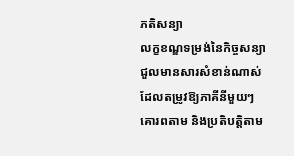ភតិសន្យា
លក្ខខណ្ឌទម្រង់នៃកិច្ចសន្យាជួលមានសារសំខាន់ណាស់ ដែលតម្រូវឱ្យភាគីនីមួយៗគោរពតាម និងប្រតិបត្តិតាម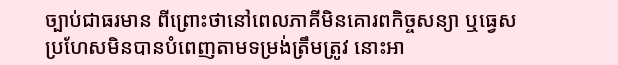ច្បាប់ជាធរមាន ពីព្រោះថានៅពេលភាគីមិនគោរពកិច្ចសន្យា ឬធ្វេសប្រហែសមិនបានបំពេញតាមទម្រង់ត្រឹមត្រូវ នោះអា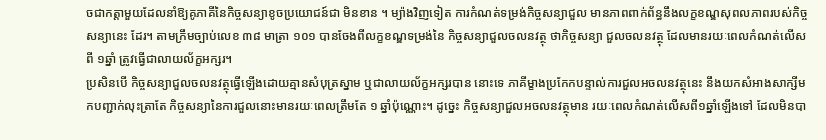ចជាកត្តាមួយដែលនាំឱ្យគូភាគីនៃកិច្ចសន្យាខូចប្រយោជន៍ជា មិនខាន ។ ម្យ៉ាងវិញទៀត ការកំណត់ទម្រង់កិច្ចសន្យាជួល មានភាពពាក់ព័ន្ធនឹងលក្ខខណ្ឌសុពលភាពរបស់កិច្ចសន្យានេះ ដែរ។ តាមក្រឹមច្បាប់លេខ ៣៨ មាត្រា ១០១ បានចែងពីលក្ខខណ្ឌទម្រង់នៃ កិច្ចសន្យាជួលចលនវត្ថុ ថាកិច្ចសន្យា ជួលចលនវត្ថុ ដែលមានរយៈពេលកំណត់លើសពី ១ឆ្នាំ ត្រូវធ្វើជាលាយល័ក្ខអក្សរ។
ប្រសិនបើ កិច្ចសន្យាជួលចលនវត្ថុធ្វើឡើងដោយគ្មានសំបុត្រស្នាម ឬជាលាយល័ក្ខអក្សរបាន នោះទេ ភាគីម្ខាងប្រកែកបន្ទាល់ការជួលអចលនវត្ថុនេះ នឹងយកសំអាងសាក្សីមកបញ្ជាក់លុះត្រាតែ កិច្ចសន្យានៃការជួលនោះមានរយៈពេលត្រឹមតែ ១ ឆ្នាំប៉ុណ្ណោះ។ ដូច្នេះ កិច្ចសន្យាជួលអចលនវត្ថុមាន រយៈពេលកំណត់លើសពី១ឆ្នាំឡើងទៅ ដែលមិនបា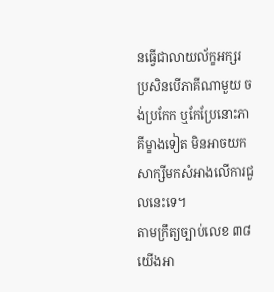នធ្វើជាលាយល័ក្ខអក្សរ ប្រសិនបើភាគីណាមួយ ចង់ប្រកែក ឬកែប្រែនោះភាគីម្ខាងទៀត មិនអាចយកសាក្សីមកសំអាងលើការជួលនេះទេ។
តាមក្រឹត្យច្បាប់លេខ ៣៨ យើងអា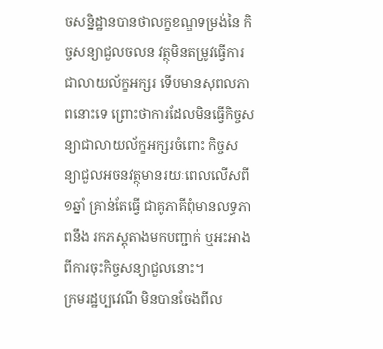ចសន្និដ្ឋានបានថាលក្ខខណ្ឌទម្រង់នៃ កិច្ចសន្យាជួលចលន វត្ថុមិនតម្រូវធ្វើការជាលាយល័ក្ខអក្សរ ទើបមានសុពលភាពនោះទេ ព្រោះថាការដែលមិនធ្វើកិច្ចសន្យាជាលាយល័ក្ខអក្សរចំពោះ កិច្ចសន្យាជួលអចនវត្ថុមានរយៈពេលលើសពី ១ឆ្នាំ គ្រាន់តែធ្វើ ជាគូភាគីពុំមានលទ្ធភាពនឹង រកភស្តុតាងមកបញ្ជាក់ ឬអះអាងពីការចុះកិច្ចសន្យាជួលនោះ។
ក្រមរដ្ឋប្បវេណី មិនបានចែងពីល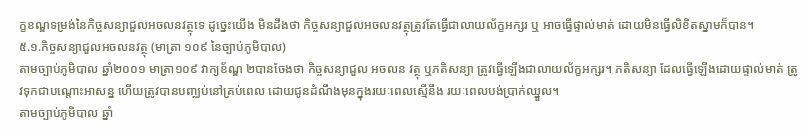ក្ខខណ្ឌទម្រង់នៃកិច្ចសន្យាជួលអចលនវត្ថុទេ ដូច្នេះយើង មិនដឹងថា កិច្ចសន្យាជួលអចលនវត្ថុត្រូវតែធ្វើជាលាយល័ក្ខអក្សរ ឬ អាចធ្វើផ្ទាល់មាត់ ដោយមិនធ្វើលិខិតស្នាមក៏បាន។
៥.១.កិច្ចសន្យាជួលអចលនវត្ថុ (មាត្រា ១០៩ នៃច្បាប់ភូមិបាល)
តាមច្បាប់ភូមិបាល ឆ្នាំ២០០១ មាត្រា១០៩ វាក្យខ័ណ្ឌ ២បានចែងថា កិច្ចសន្យាជួល អចលន វត្ថុ ឬភតិសន្យា ត្រូវធ្វើឡើងជាលាយល័ក្ខអក្សរ។ ភតិសន្យា ដែលធ្វើឡើងដោយផ្ទាល់មាត់ ត្រូវទុកជាបណ្តោះអាសន្ន ហើយត្រូវបានបញ្ឈប់នៅគ្រប់ពេល ដោយជូនដំណឹងមុនក្នុងរយៈពេលស្មើនឹង រយៈពេលបង់ប្រាក់ឈ្នួល។
តាមច្បាប់ភូមិបាល ឆ្នាំ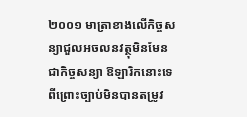២០០១ មាត្រាខាងលើកិច្ចសន្យាជួលអចលនវត្ថុមិនមែនជាកិច្ចសន្យា ឱឡារិកនោះទេ ពីព្រោះច្បាប់មិនបានតម្រូវ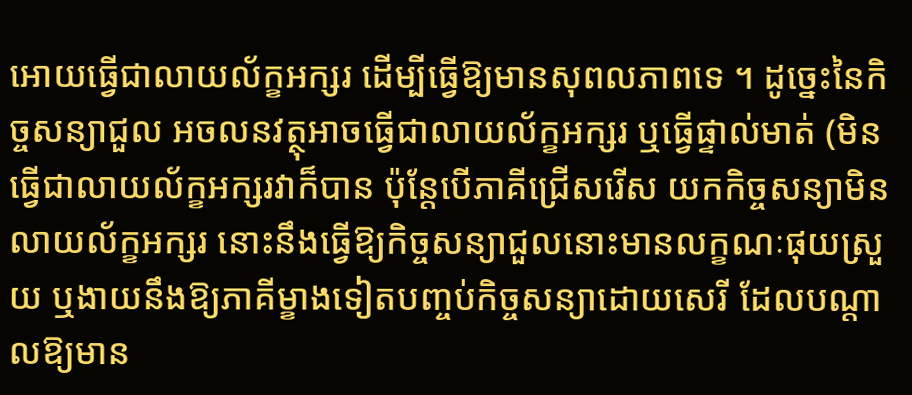អោយធ្វើជាលាយល័ក្ខអក្សរ ដើម្បីធ្វើឱ្យមានសុពលភាពទេ ។ ដូច្នេះនៃកិច្ចសន្យាជួល អចលនវត្ថុអាចធ្វើជាលាយល័ក្ខអក្សរ ឬធ្វើផ្ទាល់មាត់ (មិនធ្វើជាលាយល័ក្ខអក្សរវាក៏បាន ប៉ុន្តែបើភាគីជ្រើសរើស យកកិច្ចសន្យាមិនលាយល័ក្ខអក្សរ នោះនឹងធ្វើឱ្យកិច្ចសន្យាជួលនោះមានលក្ខណៈផុយស្រួយ ឬងាយនឹងឱ្យភាគីម្ខាងទៀតបញ្ចប់កិច្ចសន្យាដោយសេរី ដែលបណ្តាលឱ្យមាន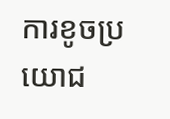ការខូចប្រយោជ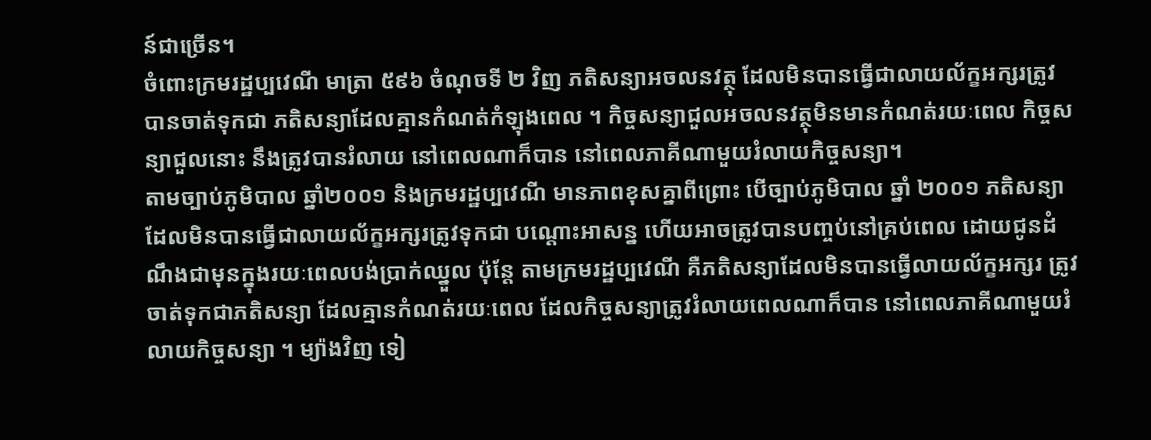ន៍ជាច្រើន។
ចំពោះក្រមរដ្ឋប្បវេណី មាត្រា ៥៩៦ ចំណុចទី ២ វិញ ភតិសន្យាអចលនវត្ថុ ដែលមិនបានធ្វើជាលាយល័ក្ខអក្សរត្រូវបានចាត់ទុកជា ភតិសន្យាដែលគ្មានកំណត់កំឡុងពេល ។ កិច្ចសន្យាជួលអចលនវត្ថុមិនមានកំណត់រយៈពេល កិច្ចសន្យាជួលនោះ នឹងត្រូវបានរំលាយ នៅពេលណាក៏បាន នៅពេលភាគីណាមួយរំលាយកិច្ចសន្យា។
តាមច្បាប់ភូមិបាល ឆ្នាំ២០០១ និងក្រមរដ្ឋប្បវេណី មានភាពខុសគ្នាពីព្រោះ បើច្បាប់ភូមិបាល ឆ្នាំ ២០០១ ភតិសន្យាដែលមិនបានធ្វើជាលាយល័ក្ខអក្សរត្រូវទុកជា បណ្តោះអាសន្ន ហើយអាចត្រូវបានបញ្ចប់នៅគ្រប់ពេល ដោយជូនដំណឹងជាមុនក្នុងរយៈពេលបង់ប្រាក់ឈ្នួល ប៉ុន្តែ តាមក្រមរដ្ឋប្បវេណី គឺភតិសន្យាដែលមិនបានធ្វើលាយល័ក្ខអក្សរ ត្រូវចាត់ទុកជាភតិសន្យា ដែលគ្មានកំណត់រយៈពេល ដែលកិច្ចសន្យាត្រូវរំលាយពេលណាក៏បាន នៅពេលភាគីណាមួយរំលាយកិច្ចសន្យា ។ ម្យ៉ាងវិញ ទៀ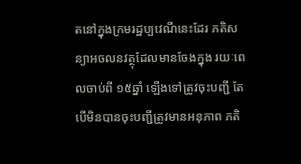តនៅក្នុងក្រមរដ្ឋប្បវេណីនេះដែរ ភតិសន្យាអចលនវត្ថុដែលមានចែងក្នុង រយៈពេលចាប់ពី ១៥ឆ្នាំ ឡើងទៅត្រូវចុះបញ្ជី តែបើមិនបានចុះបញ្ជីត្រូវមានអនុភាព ភតិ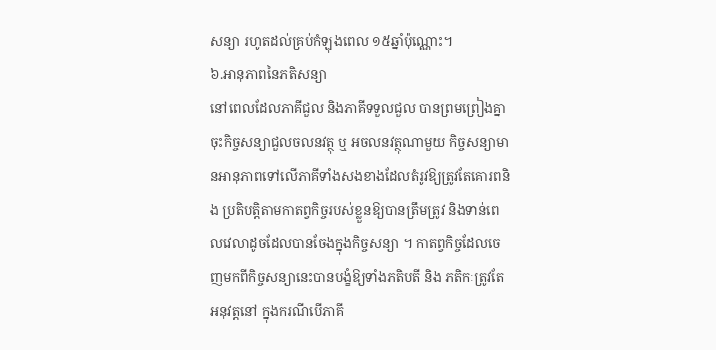សន្យា រហូតដល់គ្រប់កំឡុងពេល ១៥ឆ្នាំប៉ុណ្ណោះ។
៦.អានុភាពនៃភតិសន្យា
នៅពេលដែលភាគីជួល និងភាគីទទួលជួល បានព្រមព្រៀងគ្នាចុះកិច្ចសន្យាជួលចលនវត្ថុ ឬ អចលនវត្ថុណាមួយ កិច្ចសន្យាមានអានុភាពទៅលើភាគីទាំងសងខាងដែលតំរូវឱ្យត្រូវតែគោរពនិង ប្រតិបត្តិតាមកាតព្វកិច្ចរបស់ខ្លួនឱ្យបានត្រឹមត្រូវ និងទាន់ពេលវេលាដូចដែលបានចែងក្នុងកិច្ចសន្យា ។ កាតព្វកិច្ចដែលចេញមកពីកិច្ចសន្យានេះបានបង្ខំឱ្យទាំងភតិបតី និង ភតិកៈត្រូវតែ អនុវត្តនៅ ក្នុងករណីបើភាគី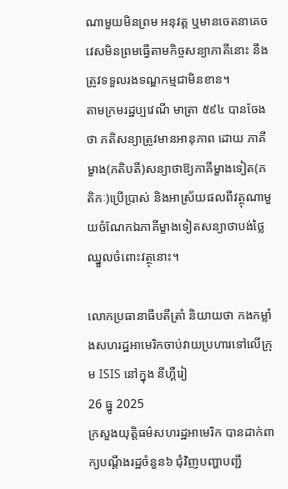ណាមួយមិនព្រម អនុវត្ត ឬមានចេតនាគេចវេសមិនព្រមធ្វើតាមកិច្ចសន្យាភាគីនោះ នឹងត្រូវទទួលរងទណ្ឌកម្មជាមិនខាន។
តាមក្រមរដ្ឋប្បវេណី មាត្រា ៥៩៤ បានចែងថា ភតិសន្យាត្រូវមានអានុភាព ដោយ ភាគីម្ខាង(ភតិបតី)សន្យាថាឱ្យភាគីម្ខាងទៀត(ភតិកៈ)ប្រើប្រាស់ និងអាស្រ័យផលពីវត្ថុណាមួយចំណែកឯភាគីម្ខាងទៀតសន្យាថាបង់ថ្លៃឈ្នួលចំពោះវត្ថុនោះ។

លោកប្រធានាធីបតីត្រាំ និយាយថា កងកម្លាំងសហរដ្ឋអាមេរិកចាប់វាយប្រហារទៅលើក្រុម ISIS នៅក្នុង នីហ្គឺរៀ
26 ធ្នូ 2025
ក្រសួងយុត្តិធម៌សហរដ្ឋអាមេរិក បានដាក់ពាក្យបណ្តឹងរដ្ឋចំនួន៦ ជុំវិញបញ្ហាបញ្ជី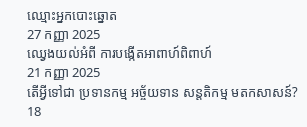ឈ្មោះអ្នកបោះឆ្នោត
27 កញ្ញា 2025
ឈ្វេងយល់អំពី ការបង្កើតអាពាហ៍ពិពាហ៍
21 កញ្ញា 2025
តើអ្វីទៅជា ប្រទានកម្ម អច្ច័យទាន សន្តតិកម្ម មតកសាសន៍?
18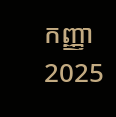កញ្ញា 2025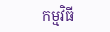កម្មវិធី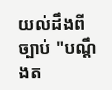យល់ដឹងពីច្បាប់ "បណ្តឹងត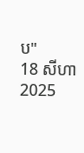ប"
18 សីហា 2025